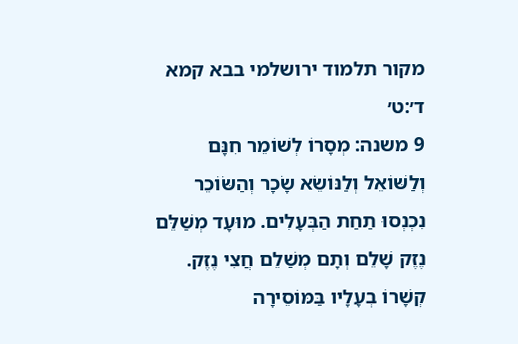מקור תלמוד ירושלמי בבא קמא ד׳:ט׳
9 משנה: מְסָרוֹ לְשׁוֹמֵר חִנָּם וְלַשּׁוֹאֵל וְלַנּוֹשֵׂא שָׂכָר וְהַשּׂוֹכֵר נִכְנְסוּ תַחַת הַבְּעָלִים. מוּעָד מְשַׁלֵּם נֶזֶק שָׁלֵם וְתָם מְשַׁלֵם חֲצִי נֶזֶק. קְשָׁרוֹ בְעָלָיו בַּמּוֹסֵירָה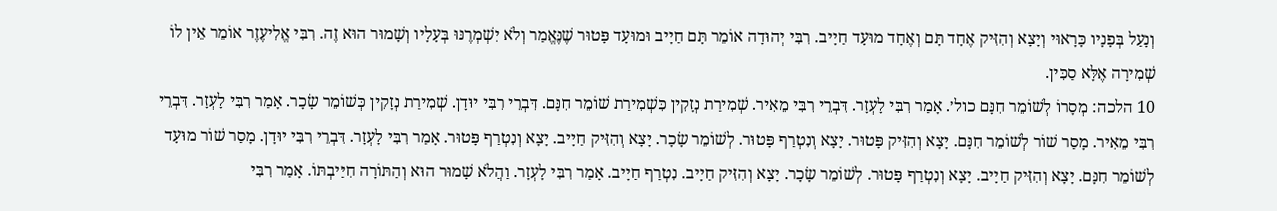וְנָעַל בְּפָנָיו כָּרָאוּי וְיָצָא וְהִזִּיק אֶחָד תָּם וְאֶחָד מוּעָד חַיָיב. רִבִּי יְהוּדָה אוֹמֵר תָּם חַיָיב וּמוּעָד פָּטוּר שֶׁנֶּאֱמַר וְלֹא יִשְׁמְרֶנּוּ בְּעָלָיו וְשָׁמוּר הוּא זֶה. רִבִּי אֱלִיעֶזֶר אוֹמֵר אֵין לוֹ שְׁמִירָה אֶלָּא סַכִּין.
10 הלכה: מְסָרוֹ לְשׁוֹמֵר חִנָּם כול׳. אָמַר רִבִּי לָעְזָר. דִּבְרֵי רִבִּי מֵאִיר. שְׁמִירַת נְזָקִין כִּשְׁמִירַת שׁוֹמֵר חִנָּם. דִּבְרֵי רִבִּי יוּדָן. שְׁמִירַת נְזָקִין כְּשׁוֹמֵר שָׂכָר. אָמַר רִבִּי לָעְזָר. דִּבְרֵי רִבִּי מֵאִיר. מָסַר שׁוֹר לְשׁוֹמֵר חִנָּם. יָצָא וְהִזִּיק פָּטוּר. יָצָא וְנִטְרַף פָּטוּר. לְשׁוֹמֵר שָׂכָר. יָצָא וְהִזִּיק חַיָיב. יָצָא וְנִטְרַף פָּטוּר. אָמַר רִבִּי לָעְזָר. דִּבְרֵי רִבִּי יוּדָן. מָסַר שׁוֹר מוּעָד לְשׁוֹמֵר חִנָּם. יָצָא וְהִזִּיק חַיָיב. יָצָא וְנִטְרַף פָּטוּר. לְשׁוֹמֵר שָׂכָר. יָצָא וְהִזִּיק חַיָיב. נִטְרַף חַיָיב. אָמַר רִבִּי לָעְזָר. וַהֲלֹא שָׁמוּר הוּא וְהַתּוֹרָה חִיַּיבְתּוֹ. אָמַר רִבִּי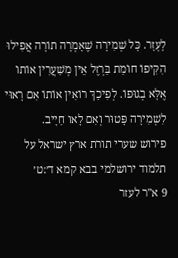לָעְזָר. כָּל שְׁמִירָה שֶׁאָמְרָה תוֹרָה אֲפִילוּ הִקִּיפוֹ חוֹמַת בַּרְזֶל אֵין מְשַׁעֲרִין אוֹתוֹ אֶלָּא בְגוּפוֹ. לְפִיכַךְ רוֹאִין אוֹתוֹ אִם רָאוּי לִשְׁמִירָה פָּטוּר וְאִם לָאו חַיָיב.
פירוש שערי תורת ארץ ישראל על תלמוד ירושלמי בבא קמא ד׳:ט׳
9 א"ר לעזר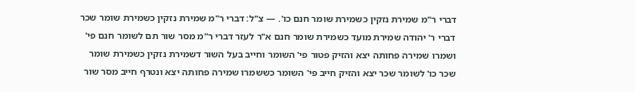דברי ר"מ שמירת נזקין כשמירת שומר חנם כו'. — צ"ל: דברי ר"מ שמירת נזקין כשמירת שומר שכר דברי ר' יהודה שמירת מועד כשמירת שומר חנם א"ר לעזר דברי ר"מ מסר שור תם לשומר חנם פי' ושמרו שמירה פחותה יצא והזיק פטור פי' השומר וחייב בעל השור דשמירת נזקין כשמירת שומר שכר כו' לשומר שכר יצא והזיק חייב פי' השומר כששמרו שמירה פחותה יצא ונטרף חייב מסר שור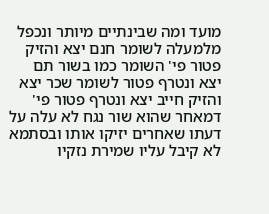מועד ומה שבינתיים מיותר ונכפל מלמעלה לשומר חנם יצא והזיק פטור פי' השומר כמו בשור תם יצא ונטרף פטור לשומר שכר יצא והזיק חייב יצא ונטרף פטור פי' דמאחר שהוא שור נגח לא עלה על דעתו שאחרים יזיקו אותו ובסתמא לא קיבל עליו שמירת נזקיו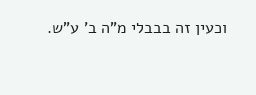וכעין זה בבבלי מ"ה ב' ע"ש.